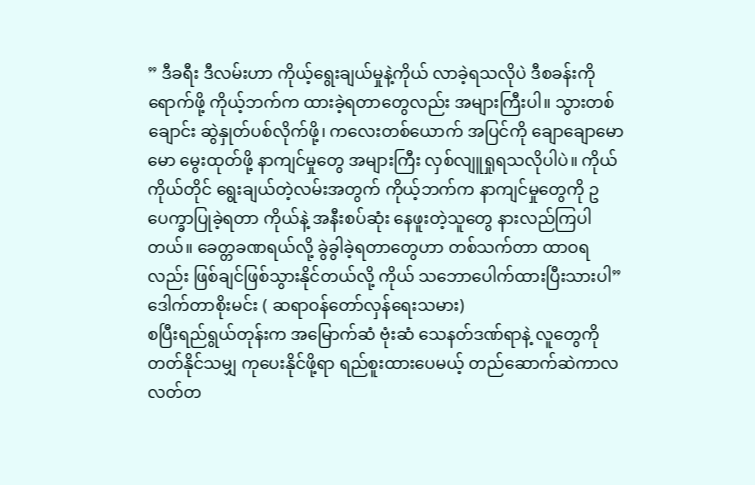” ဒီခရီး ဒီလမ်းဟာ ကိုယ့်ရွေးချယ်မှုနဲ့ကိုယ် လာခဲ့ရသလိုပဲ ဒီစခန်းကိုရောက်ဖို့ ကိုယ့်ဘက်က ထားခဲ့ရတာတွေလည်း အများကြီးပါ။ သွားတစ်ချောင်း ဆွဲနှုတ်ပစ်လိုက်ဖို့၊ ကလေးတစ်ယောက် အပြင်ကို ချောချောမောမော မွေးထုတ်ဖို့ နာကျင်မှုတွေ အများကြီး လှစ်လျူရှုရသလိုပါပဲ။ ကိုယ်ကိုယ်တိုင် ရွေးချယ်တဲ့လမ်းအတွက် ကိုယ့်ဘက်က နာကျင်မှုတွေကို ဥပေက္ခာပြုခဲ့ရတာ ကိုယ်နဲ့ အနီးစပ်ဆုံး နေဖူးတဲ့သူတွေ နားလည်ကြပါတယ်။ ခေတ္တခဏရယ်လို့ ခွဲခွါခဲ့ရတာတွေဟာ တစ်သက်တာ ထာဝရလည်း ဖြစ်ချင်ဖြစ်သွားနိုင်တယ်လို့ ကိုယ် သဘောပေါက်ထားပြီးသားပါ”
ဒေါက်တာစိုးမင်း ( ဆရာဝန်တော်လှန်ရေးသမား)
စပြီးရည်ရွယ်တုန်းက အမြောက်ဆံ ဗုံးဆံ သေနတ်ဒဏ်ရာနဲ့ လူတွေကို တတ်နိုင်သမျှ ကုပေးနိုင်ဖို့ရာ ရည်စူးထားပေမယ့် တည်ဆောက်ဆဲကာလ လတ်တ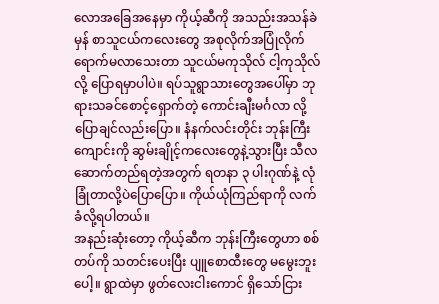လောအခြေအနေမှာ ကိုယ့်ဆီကို အသည်းအသန်ခဲမှန် စာသူငယ်ကလေးတွေ အစုလိုက်အပြုံလိုက် ရောက်မလာသေးတာ သူငယ်မကုသိုလ် ငါ့ကုသိုလ်လို့ ပြောရမှာပါပဲ။ ရပ်သူရွာသားတွေအပေါ်မှာ ဘုရားသခင်စောင့်ရှောက်တဲ့ ကောင်းချီးမင်္ဂလာ လို့ ပြောချင်လည်းပြော။ နံနက်လင်းတိုင်း ဘုန်းကြီးကျောင်းကို ဆွမ်းချိုင့်ကလေးတွေနဲ့သွားပြီး သီလဆောက်တည်ရတဲ့အတွက် ရတနာ ၃ ပါးဂုဏ်နဲ့ လုံခြုံတာလို့ပဲပြောပြော။ ကိုယ်ယုံကြည်ရာကို လက်ခံလို့ရပါတယ်။
အနည်းဆုံးတော့ ကိုယ့်ဆီက ဘုန်းကြီးတွေဟာ စစ်တပ်ကို သတင်းပေးပြီး ပျူစောထီးတွေ မမွေးဘူးပေါ့။ ရွာထဲမှာ ဖွတ်လေးငါးကောင် ရှိသော်ငြား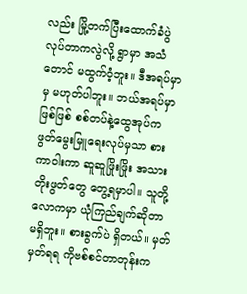လည်း မြို့တက်ပြီးထောက်ခံပွဲလုပ်တာကလွဲလို့ ရွာမှာ အသံတောင် မထွက်ဝံ့ဘူး။ ဒီအရပ်မှာမှ မဟုတ်ပါဘူး။ ဘယ်အရပ်မှာဖြစ်ဖြစ် စစ်တပ်နဲ့ထွေအုပ်က ဖွတ်မွေးမြူရေးလုပ်မှသာ စားကာဝါးကာ ဆူဆူဖြိုးဖြိုး အသားတိုးဖွတ်တွေ တွေ့ရမှာပါ။ သူတို့လောကမှာ ယုံကြည်ချက်ဆိုတာ မရှိဘူး။ စားခွက်ပဲ ရှိတယ်။ မှတ်မှတ်ရရ ကိုဗစ်စင်တာတုန်းက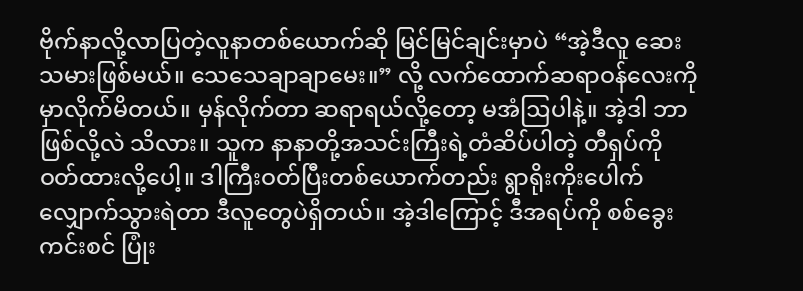ဗိုက်နာလို့လာပြတဲ့လူနာတစ်ယောက်ဆို မြင်မြင်ချင်းမှာပဲ “အဲ့ဒီလူ ဆေးသမားဖြစ်မယ်။ သေသေချာချာမေး။” လို့ လက်ထောက်ဆရာဝန်လေးကို မှာလိုက်မိတယ်။ မှန်လိုက်တာ ဆရာရယ်လို့တော့ မအံဩပါနဲ့။ အဲ့ဒါ ဘာဖြစ်လို့လဲ သိလား။ သူက နာနာတို့အသင်းကြီးရဲ့တံဆိပ်ပါတဲ့ တီရှပ်ကို ဝတ်ထားလို့ပေါ့။ ဒါကြီးဝတ်ပြီးတစ်ယောက်တည်း ရွာရိုးကိုးပေါက် လျှောက်သွားရဲတာ ဒီလူတွေပဲရှိတယ်။ အဲ့ဒါကြောင့် ဒီအရပ်ကို စစ်ခွေးကင်းစင် ပြုံး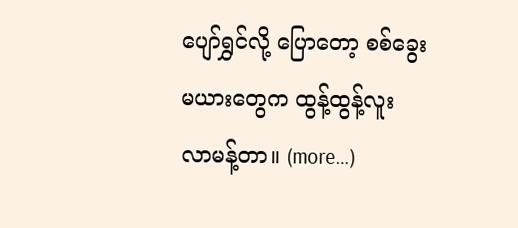ပျော်ရွှင်လို့ ပြောတော့ စစ်ခွေးမယားတွေက ထွန့်ထွန့်လူး လာမန့်တာ။ (more…)